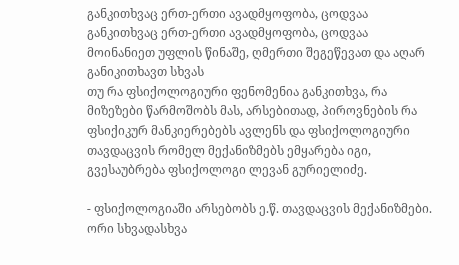განკითხვაც ერთ-ერთი ავადმყოფობა, ცოდვაა
განკითხვაც ერთ-ერთი ავადმყოფობა, ცოდვაა
მოინანიეთ უფლის წინაშე, ღმერთი შეგეწევათ და აღარ განიკითხავთ სხვას
თუ რა ფსიქოლოგიური ფენომენია განკითხვა, რა მიზეზები წარმოშობს მას, არსებითად, პიროვნების რა ფსიქიკურ მანკიერებებს ავლენს და ფსიქოლოგიური თავდაცვის რომელ მექანიზმებს ემყარება იგი, გვესაუბრება ფსიქოლოგი ლევან გურიელიძე.

- ფსიქოლოგიაში არსებობს ე.წ. თავდაცვის მექანიზმები. ორი სხვადასხვა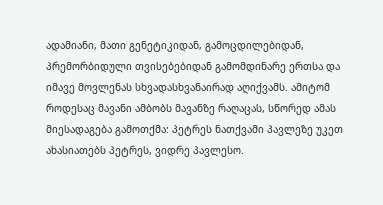ადამიანი, მათი გენეტიკიდან, გამოცდილებიდან, პრემორბიდული თვისებებიდან გამომდინარე ერთსა და იმავე მოვლენას სხვადასხვანაირად აღიქვამს. ამიტომ როდესაც მავანი ამბობს მავანზე რაღაცას, სწორედ ამას მიესადაგება გამოთქმა: პეტრეს ნათქვამი პავლეზე უკეთ ახასიათებს პეტრეს, ვიდრე პავლესო.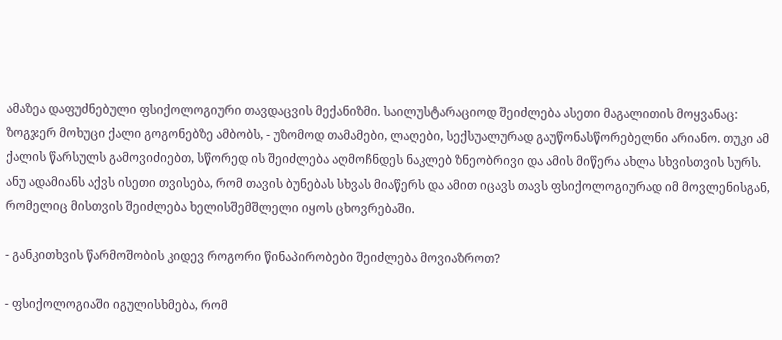ამაზეა დაფუძნებული ფსიქოლოგიური თავდაცვის მექანიზმი. საილუსტარაციოდ შეიძლება ასეთი მაგალითის მოყვანაც: ზოგჯერ მოხუცი ქალი გოგონებზე ამბობს, - უზომოდ თამამები, ლაღები, სექსუალურად გაუწონასწორებელნი არიანო. თუკი ამ ქალის წარსულს გამოვიძიებთ, სწორედ ის შეიძლება აღმოჩნდეს ნაკლებ ზნეობრივი და ამის მიწერა ახლა სხვისთვის სურს. ანუ ადამიანს აქვს ისეთი თვისება, რომ თავის ბუნებას სხვას მიაწერს და ამით იცავს თავს ფსიქოლოგიურად იმ მოვლენისგან, რომელიც მისთვის შეიძლება ხელისშემშლელი იყოს ცხოვრებაში.

- განკითხვის წარმოშობის კიდევ როგორი წინაპირობები შეიძლება მოვიაზროთ?

- ფსიქოლოგიაში იგულისხმება, რომ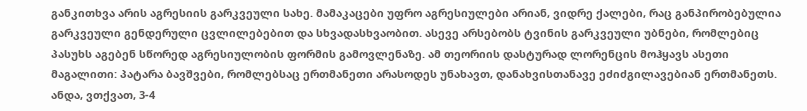განკითხვა არის აგრესიის გარკვეული სახე. მამაკაცები უფრო აგრესიულები არიან, ვიდრე ქალები, რაც განპირობებულია გარკვეული გენდერული ცვლილებებით და სხვადასხვაობით. ასევე არსებობს ტვინის გარკვეული უბნები, რომლებიც პასუხს აგებენ სწორედ აგრესიულობის ფორმის გამოვლენაზე. ამ თეორიის დასტურად ლორენცის მოჰყავს ასეთი მაგალითი: პატარა ბავშვები, რომლებსაც ერთმანეთი არასოდეს უნახავთ, დანახვისთანავე ეძიძგილავებიან ერთმანეთს. ანდა, ვთქვათ, 3-4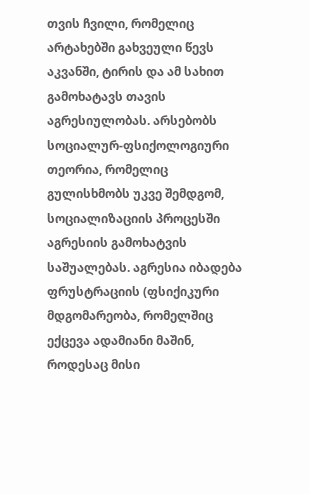თვის ჩვილი, რომელიც არტახებში გახვეული წევს აკვანში, ტირის და ამ სახით გამოხატავს თავის აგრესიულობას. არსებობს სოციალურ-ფსიქოლოგიური თეორია, რომელიც გულისხმობს უკვე შემდგომ, სოციალიზაციის პროცესში აგრესიის გამოხატვის საშუალებას. აგრესია იბადება ფრუსტრაციის (ფსიქიკური მდგომარეობა, რომელშიც ექცევა ადამიანი მაშინ, როდესაც მისი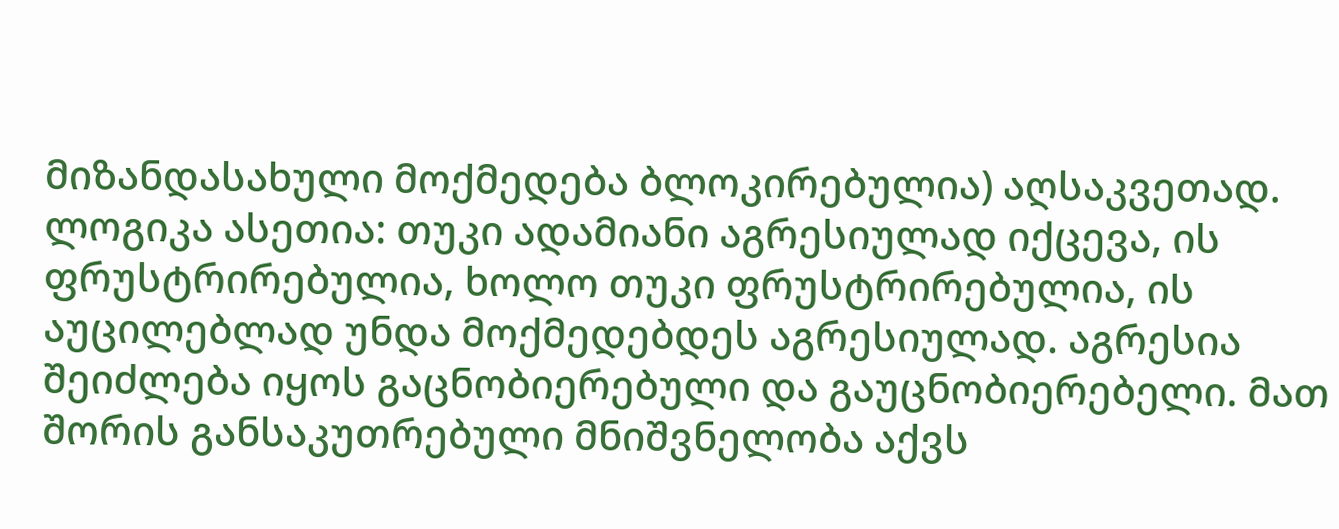მიზანდასახული მოქმედება ბლოკირებულია) აღსაკვეთად. ლოგიკა ასეთია: თუკი ადამიანი აგრესიულად იქცევა, ის ფრუსტრირებულია, ხოლო თუკი ფრუსტრირებულია, ის აუცილებლად უნდა მოქმედებდეს აგრესიულად. აგრესია შეიძლება იყოს გაცნობიერებული და გაუცნობიერებელი. მათ შორის განსაკუთრებული მნიშვნელობა აქვს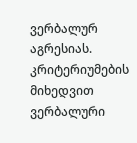ვერბალურ აგრესიას. კრიტერიუმების მიხედვით ვერბალური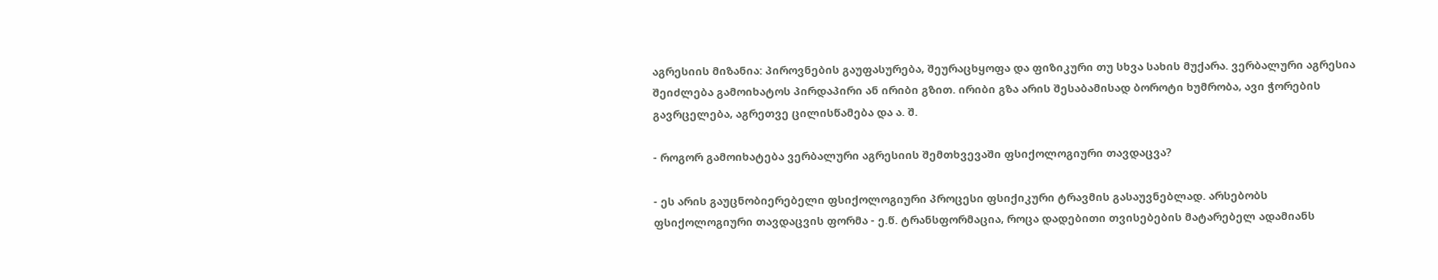აგრესიის მიზანია: პიროვნების გაუფასურება, შეურაცხყოფა და ფიზიკური თუ სხვა სახის მუქარა. ვერბალური აგრესია შეიძლება გამოიხატოს პირდაპირი ან ირიბი გზით. ირიბი გზა არის შესაბამისად ბოროტი ხუმრობა, ავი ჭორების გავრცელება, აგრეთვე ცილისწამება და ა. შ.

- როგორ გამოიხატება ვერბალური აგრესიის შემთხვევაში ფსიქოლოგიური თავდაცვა?

- ეს არის გაუცნობიერებელი ფსიქოლოგიური პროცესი ფსიქიკური ტრავმის გასაუვნებლად. არსებობს ფსიქოლოგიური თავდაცვის ფორმა - ე.წ. ტრანსფორმაცია, როცა დადებითი თვისებების მატარებელ ადამიანს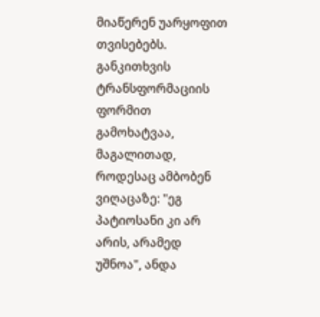მიაწერენ უარყოფით თვისებებს. განკითხვის ტრანსფორმაციის ფორმით გამოხატვაა, მაგალითად, როდესაც ამბობენ ვიღაცაზე: "ეგ პატიოსანი კი არ არის, არამედ უშნოა", ანდა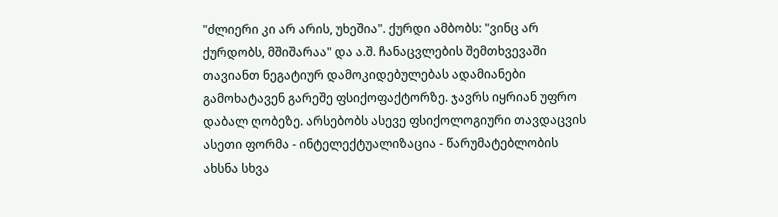"ძლიერი კი არ არის, უხეშია". ქურდი ამბობს: "ვინც არ ქურდობს, მშიშარაა" და ა.შ. ჩანაცვლების შემთხვევაში თავიანთ ნეგატიურ დამოკიდებულებას ადამიანები გამოხატავენ გარეშე ფსიქოფაქტორზე. ჯავრს იყრიან უფრო დაბალ ღობეზე. არსებობს ასევე ფსიქოლოგიური თავდაცვის ასეთი ფორმა - ინტელექტუალიზაცია - წარუმატებლობის ახსნა სხვა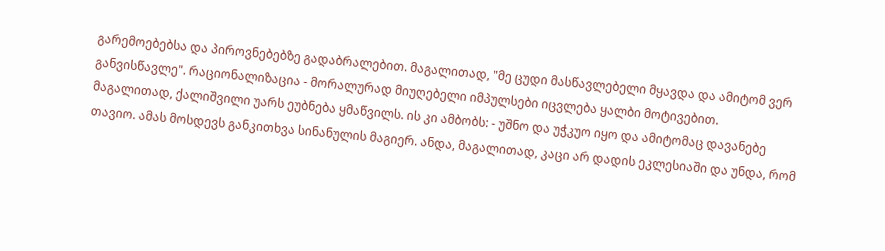გარემოებებსა და პიროვნებებზე გადაბრალებით. მაგალითად, "მე ცუდი მასწავლებელი მყავდა და ამიტომ ვერ განვისწავლე". რაციონალიზაცია - მორალურად მიუღებელი იმპულსები იცვლება ყალბი მოტივებით. მაგალითად, ქალიშვილი უარს ეუბნება ყმაწვილს. ის კი ამბობს: - უშნო და უჭკუო იყო და ამიტომაც დავანებე თავიო. ამას მოსდევს განკითხვა სინანულის მაგიერ. ანდა, მაგალითად, კაცი არ დადის ეკლესიაში და უნდა, რომ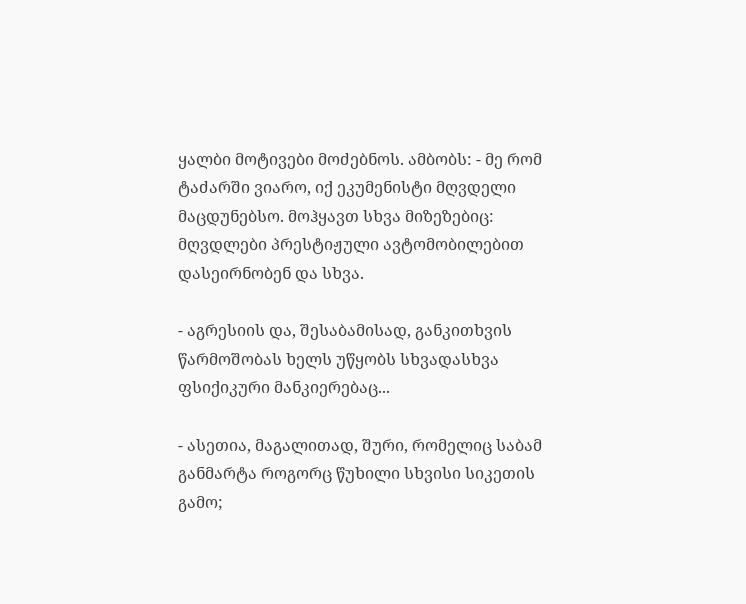ყალბი მოტივები მოძებნოს. ამბობს: - მე რომ ტაძარში ვიარო, იქ ეკუმენისტი მღვდელი მაცდუნებსო. მოჰყავთ სხვა მიზეზებიც: მღვდლები პრესტიჟული ავტომობილებით დასეირნობენ და სხვა.

- აგრესიის და, შესაბამისად, განკითხვის წარმოშობას ხელს უწყობს სხვადასხვა ფსიქიკური მანკიერებაც...

- ასეთია, მაგალითად, შური, რომელიც საბამ განმარტა როგორც წუხილი სხვისი სიკეთის გამო;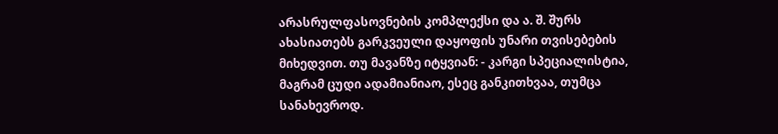არასრულფასოვნების კომპლექსი და ა. შ. შურს ახასიათებს გარკვეული დაყოფის უნარი თვისებების მიხედვით. თუ მავანზე იტყვიან: - კარგი სპეციალისტია, მაგრამ ცუდი ადამიანიაო, ესეც განკითხვაა, თუმცა სანახევროდ.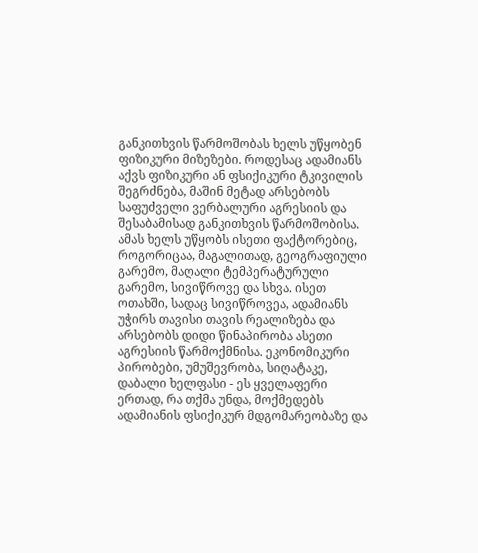განკითხვის წარმოშობას ხელს უწყობენ ფიზიკური მიზეზები. როდესაც ადამიანს აქვს ფიზიკური ან ფსიქიკური ტკივილის შეგრძნება, მაშინ მეტად არსებობს საფუძველი ვერბალური აგრესიის და შესაბამისად განკითხვის წარმოშობისა. ამას ხელს უწყობს ისეთი ფაქტორებიც, როგორიცაა, მაგალითად, გეოგრაფიული გარემო, მაღალი ტემპერატურული გარემო, სივიწროვე და სხვა. ისეთ ოთახში, სადაც სივიწროვეა, ადამიანს უჭირს თავისი თავის რეალიზება და არსებობს დიდი წინაპირობა ასეთი აგრესიის წარმოქმნისა. ეკონომიკური პირობები, უმუშევრობა, სიღატაკე, დაბალი ხელფასი - ეს ყველაფერი ერთად, რა თქმა უნდა, მოქმედებს ადამიანის ფსიქიკურ მდგომარეობაზე და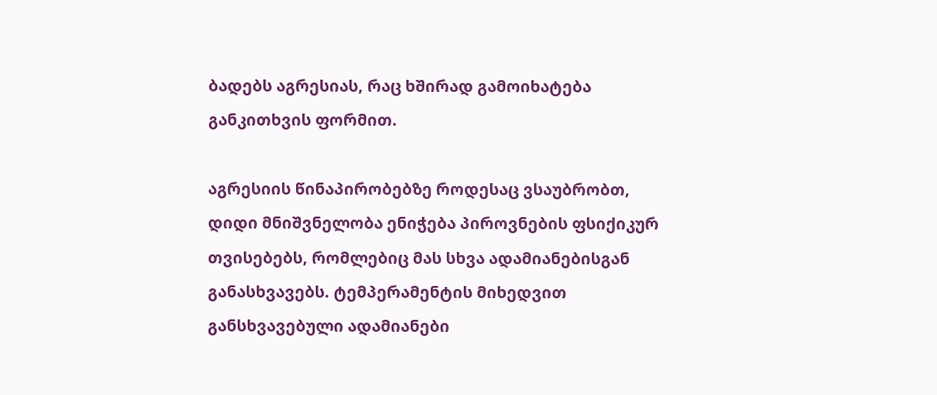ბადებს აგრესიას, რაც ხშირად გამოიხატება განკითხვის ფორმით.

აგრესიის წინაპირობებზე როდესაც ვსაუბრობთ, დიდი მნიშვნელობა ენიჭება პიროვნების ფსიქიკურ თვისებებს, რომლებიც მას სხვა ადამიანებისგან განასხვავებს. ტემპერამენტის მიხედვით განსხვავებული ადამიანები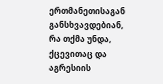ერთმანეთისაგან განსხვავდებიან, რა თქმა უნდა, ქცევითაც და აგრესიის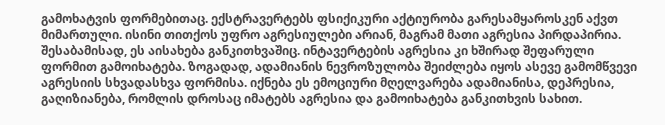გამოხატვის ფორმებითაც. ექსტრავერტებს ფსიქიკური აქტიურობა გარესამყაროსკენ აქვთ მიმართული. ისინი თითქოს უფრო აგრესიულები არიან, მაგრამ მათი აგრესია პირდაპირია. შესაბამისად, ეს აისახება განკითხვაშიც. ინტავერტების აგრესია კი ხშირად შეფარული ფორმით გამოიხატება. ზოგადად, ადამიანის ნევროზულობა შეიძლება იყოს ასევე გამომწვევი აგრესიის სხვადასხვა ფორმისა. იქნება ეს ემოციური მღელვარება ადამიანისა, დეპრესია, გაღიზიანება, რომლის დროსაც იმატებს აგრესია და გამოიხატება განკითხვის სახით.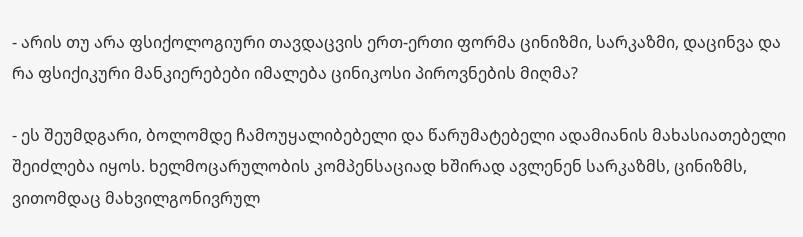- არის თუ არა ფსიქოლოგიური თავდაცვის ერთ-ერთი ფორმა ცინიზმი, სარკაზმი, დაცინვა და რა ფსიქიკური მანკიერებები იმალება ცინიკოსი პიროვნების მიღმა?

- ეს შეუმდგარი, ბოლომდე ჩამოუყალიბებელი და წარუმატებელი ადამიანის მახასიათებელი შეიძლება იყოს. ხელმოცარულობის კომპენსაციად ხშირად ავლენენ სარკაზმს, ცინიზმს, ვითომდაც მახვილგონივრულ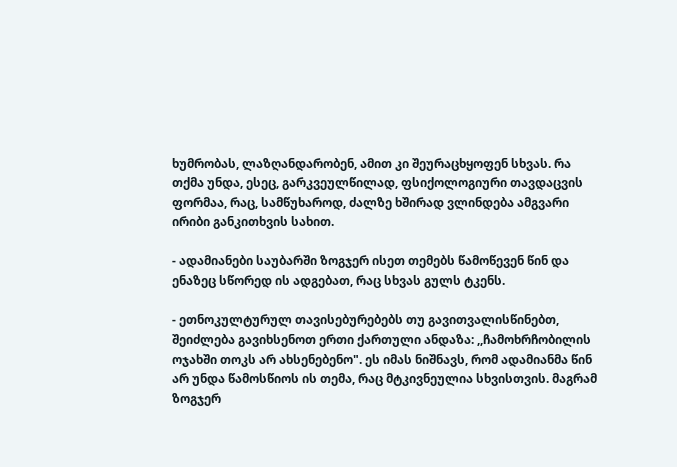ხუმრობას, ლაზღანდარობენ, ამით კი შეურაცხყოფენ სხვას. რა თქმა უნდა, ესეც, გარკვეულწილად, ფსიქოლოგიური თავდაცვის ფორმაა, რაც, სამწუხაროდ, ძალზე ხშირად ვლინდება ამგვარი ირიბი განკითხვის სახით.

- ადამიანები საუბარში ზოგჯერ ისეთ თემებს წამოწევენ წინ და ენაზეც სწორედ ის ადგებათ, რაც სხვას გულს ტკენს.

- ეთნოკულტურულ თავისებურებებს თუ გავითვალისწინებთ, შეიძლება გავიხსენოთ ერთი ქართული ანდაზა: ,,ჩამოხრჩობილის ოჯახში თოკს არ ახსენებენო". ეს იმას ნიშნავს, რომ ადამიანმა წინ არ უნდა წამოსწიოს ის თემა, რაც მტკივნეულია სხვისთვის. მაგრამ ზოგჯერ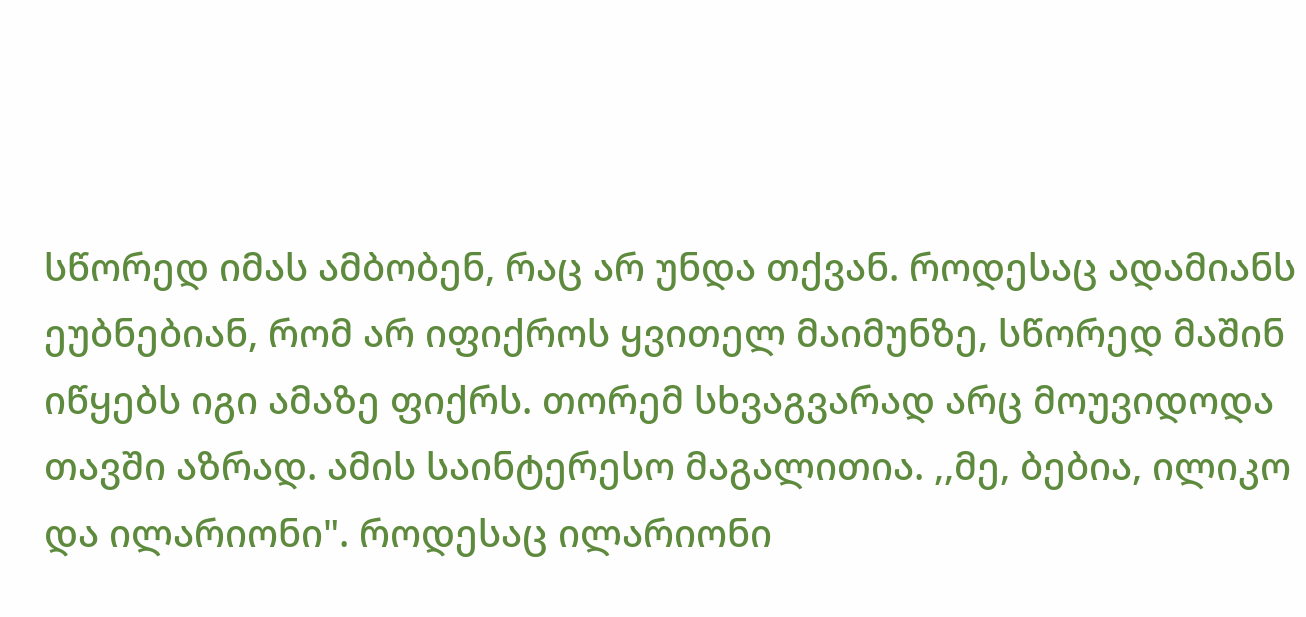სწორედ იმას ამბობენ, რაც არ უნდა თქვან. როდესაც ადამიანს ეუბნებიან, რომ არ იფიქროს ყვითელ მაიმუნზე, სწორედ მაშინ იწყებს იგი ამაზე ფიქრს. თორემ სხვაგვარად არც მოუვიდოდა თავში აზრად. ამის საინტერესო მაგალითია. ,,მე, ბებია, ილიკო და ილარიონი". როდესაც ილარიონი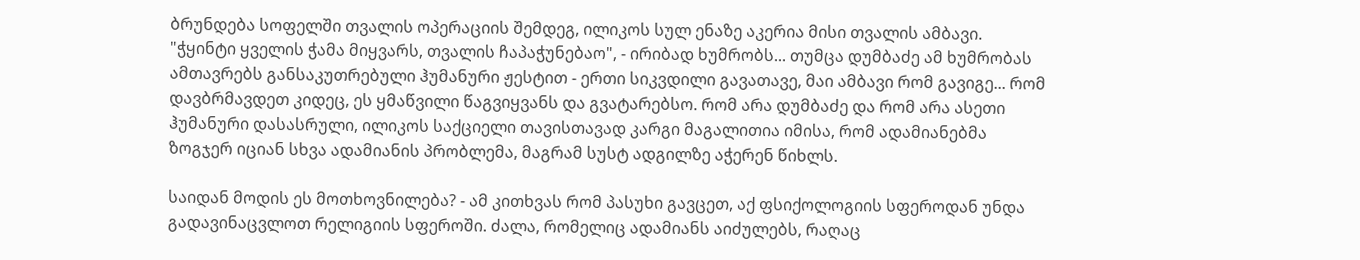ბრუნდება სოფელში თვალის ოპერაციის შემდეგ, ილიკოს სულ ენაზე აკერია მისი თვალის ამბავი. "ჭყინტი ყველის ჭამა მიყვარს, თვალის ჩაპაჭუნებაო", - ირიბად ხუმრობს... თუმცა დუმბაძე ამ ხუმრობას ამთავრებს განსაკუთრებული ჰუმანური ჟესტით - ერთი სიკვდილი გავათავე, მაი ამბავი რომ გავიგე... რომ დავბრმავდეთ კიდეც, ეს ყმაწვილი წაგვიყვანს და გვატარებსო. რომ არა დუმბაძე და რომ არა ასეთი ჰუმანური დასასრული, ილიკოს საქციელი თავისთავად კარგი მაგალითია იმისა, რომ ადამიანებმა ზოგჯერ იციან სხვა ადამიანის პრობლემა, მაგრამ სუსტ ადგილზე აჭერენ წიხლს.

საიდან მოდის ეს მოთხოვნილება? - ამ კითხვას რომ პასუხი გავცეთ, აქ ფსიქოლოგიის სფეროდან უნდა გადავინაცვლოთ რელიგიის სფეროში. ძალა, რომელიც ადამიანს აიძულებს, რაღაც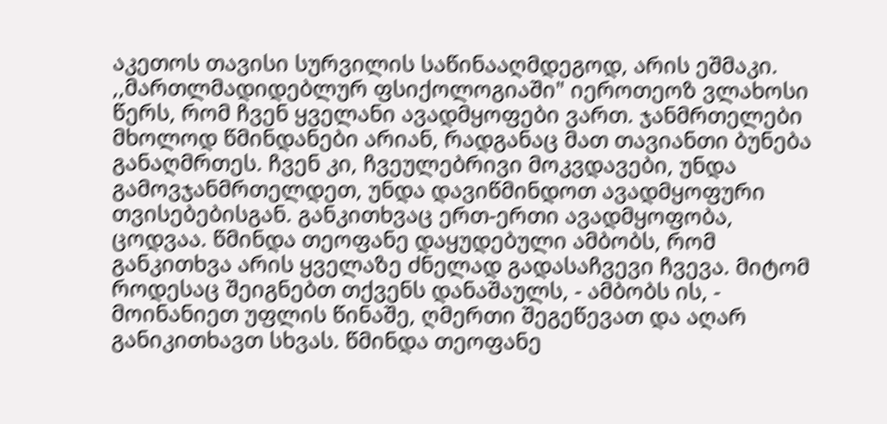აკეთოს თავისი სურვილის საწინააღმდეგოდ, არის ეშმაკი. ,,მართლმადიდებლურ ფსიქოლოგიაში" იეროთეოზ ვლახოსი წერს, რომ ჩვენ ყველანი ავადმყოფები ვართ. ჯანმრთელები მხოლოდ წმინდანები არიან, რადგანაც მათ თავიანთი ბუნება განაღმრთეს. ჩვენ კი, ჩვეულებრივი მოკვდავები, უნდა გამოვჯანმრთელდეთ, უნდა დავიწმინდოთ ავადმყოფური თვისებებისგან. განკითხვაც ერთ-ერთი ავადმყოფობა, ცოდვაა. წმინდა თეოფანე დაყუდებული ამბობს, რომ განკითხვა არის ყველაზე ძნელად გადასაჩვევი ჩვევა. მიტომ როდესაც შეიგნებთ თქვენს დანაშაულს, - ამბობს ის, - მოინანიეთ უფლის წინაშე, ღმერთი შეგეწევათ და აღარ განიკითხავთ სხვას. წმინდა თეოფანე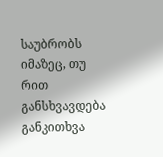საუბრობს იმაზეც, თუ რით განსხვავდება განკითხვა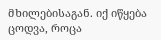მხილებისაგან. იქ იწყება ცოდვა, როცა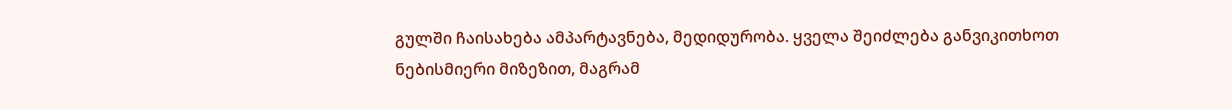გულში ჩაისახება ამპარტავნება, მედიდურობა. ყველა შეიძლება განვიკითხოთ ნებისმიერი მიზეზით, მაგრამ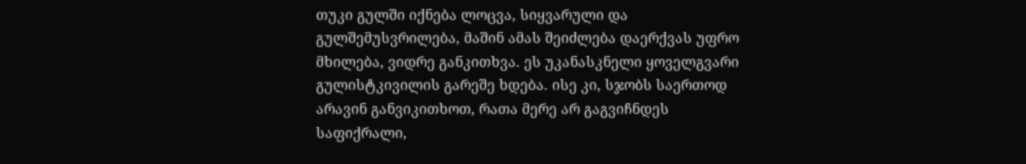თუკი გულში იქნება ლოცვა, სიყვარული და გულშემუსვრილება, მაშინ ამას შეიძლება დაერქვას უფრო მხილება, ვიდრე განკითხვა. ეს უკანასკნელი ყოველგვარი გულისტკივილის გარეშე ხდება. ისე კი, სჯობს საერთოდ არავინ განვიკითხოთ, რათა მერე არ გაგვიჩნდეს საფიქრალი,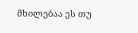მხილებაა ეს თუ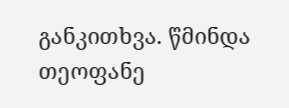განკითხვა. წმინდა თეოფანე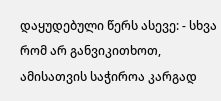დაყუდებული წერს ასევე: - სხვა რომ არ განვიკითხოთ, ამისათვის საჭიროა კარგად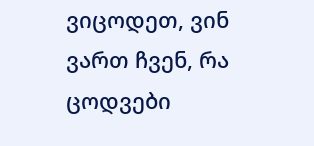ვიცოდეთ, ვინ ვართ ჩვენ, რა ცოდვები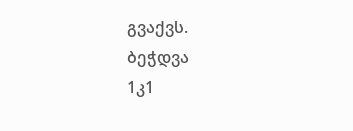გვაქვს.
ბეჭდვა
1კ1